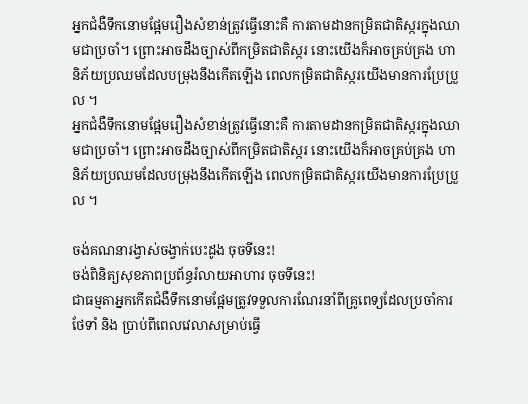អ្នកជំងឺទឹកនោមផ្អែមរឿងសំខាន់ត្រូវធ្វើនោះគឺ ការតាមដានកម្រិតជាតិស្ករក្នុងឈាមជាប្រចាំ។ ព្រោះអាចដឹងច្បាស់ពីកម្រិតជាតិស្ករ នោះយើងក៏អាចគ្រប់គ្រង ហានិភ័យប្រឈមដែលបម្រុងនឹងកើតឡើង ពេលកម្រិតជាតិស្ករយើងមានការប្រែប្រួល ។
អ្នកជំងឺទឹកនោមផ្អែមរឿងសំខាន់ត្រូវធ្វើនោះគឺ ការតាមដានកម្រិតជាតិស្ករក្នុងឈាមជាប្រចាំ។ ព្រោះអាចដឹងច្បាស់ពីកម្រិតជាតិស្ករ នោះយើងក៏អាចគ្រប់គ្រង ហានិភ័យប្រឈមដែលបម្រុងនឹងកើតឡើង ពេលកម្រិតជាតិស្ករយើងមានការប្រែប្រួល ។

ចង់គណនារង្វាស់ចង្វាក់បេះដូង ចុចទីនេះ!
ចង់ពិនិត្យសុខភាពប្រព័ន្ធរំលាយអាហារ ចុចទីនេះ!
ជាធម្មតាអ្នកកើតជំងឺទឹកនោមផ្អែមត្រូវទទួលការណែរនាំពីគ្រូពេទ្យដែលប្រចាំការថែទាំ និង ប្រាប់ពីពេលវេលាសម្រាប់ធ្វើ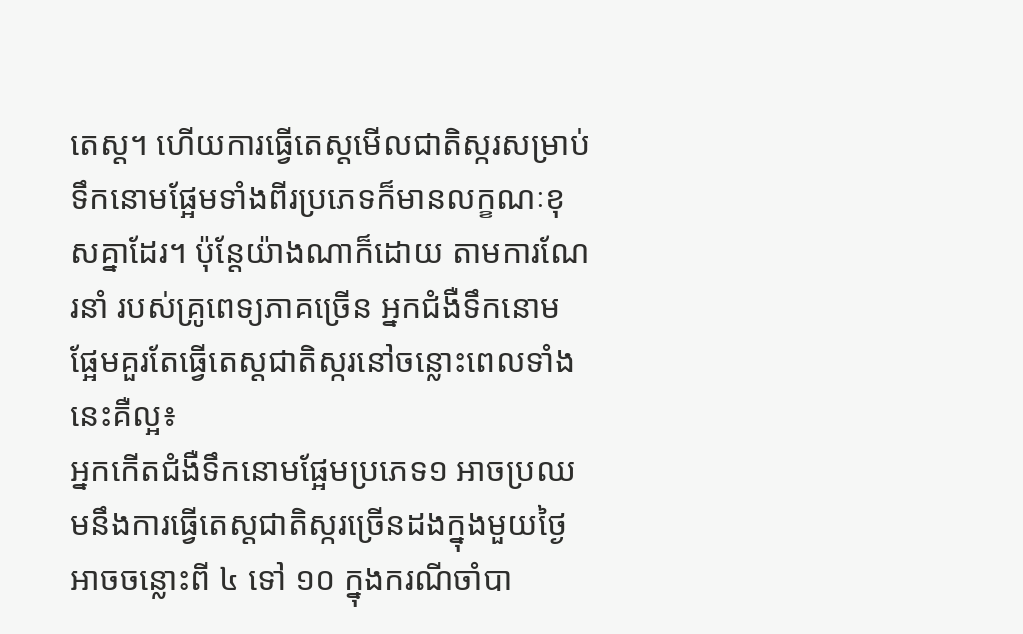តេស្ដ។ ហើយការធ្វើតេស្ដមើលជាតិស្ករសម្រាប់ទឹកនោមផ្អែមទាំងពីរប្រភេទក៏មានលក្ខណៈខុសគ្នាដែរ។ ប៉ុន្ដែយ៉ាងណាក៏ដោយ តាមការណែរនាំ របស់គ្រូពេទ្យភាគច្រើន អ្នកជំងឺទឹកនោមផ្អែមគួរតែធ្វើតេស្ដជាតិស្ករនៅចន្លោះពេលទាំងនេះគឺល្អ៖
អ្នកកើតជំងឺទឹកនោមផ្អែមប្រភេទ១ អាចប្រឈមនឹងការធ្វើតេស្ដជាតិស្ករច្រើនដងក្នុងមួយថ្ងៃអាចចន្លោះពី ៤ ទៅ ១០ ក្នុងករណីចាំបា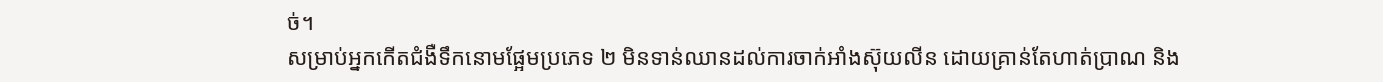ច់។
សម្រាប់អ្នកកើតជំងឺទឹកនោមផ្អែមប្រភេទ ២ មិនទាន់ឈានដល់ការចាក់អាំងស៊ុយលីន ដោយគ្រាន់តែហាត់ប្រាណ និង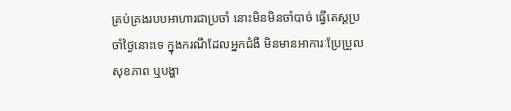គ្រប់គ្រងរបបអាហារជាប្រចាំ នោះមិនមិនចាំបាច់ ធ្វើតេស្ដប្រចាំថ្ងៃនោះទេ ក្នុងករណីដែលអ្នកជំងឺ មិនមានអាការៈប្រែប្រួលសុខភាព ឬបង្ហា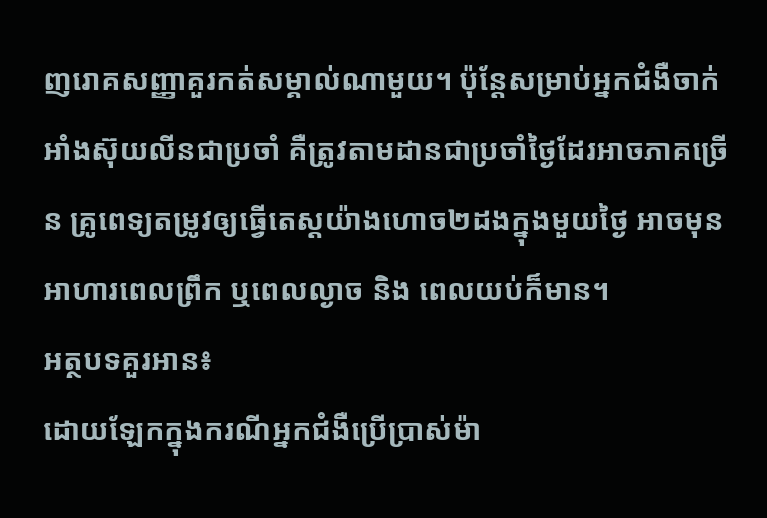ញរោគសញ្ញាគួរកត់សម្គាល់ណាមួយ។ ប៉ុន្ដែសម្រាប់អ្នកជំងឺចាក់អាំងស៊ុយលីនជាប្រចាំ គឺត្រូវតាមដានជាប្រចាំថ្ងៃដែរអាចភាគច្រើន គ្រូពេទ្យតម្រូវឲ្យធ្វើតេស្ដយ៉ាងហោច២ដងក្នុងមួយថ្ងៃ អាចមុនអាហារពេលព្រឹក ឬពេលល្ងាច និង ពេលយប់ក៏មាន។
អត្ថបទគួរអាន៖
ដោយឡែកក្នុងករណីអ្នកជំងឺប្រើប្រាស់ម៉ា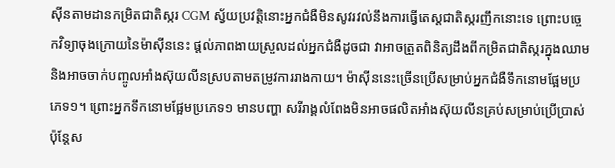ស៊ីនតាមដានកម្រិតជាតិស្ករ CGM ស្វ័យប្រវត្ដិនោះអ្នកជំងឺមិនសូវរវល់នឹងការធ្វើតេស្ដជាតិស្ករញឹកនោះទេ ព្រោះបច្ចេកវិទ្យាចុងក្រោយនៃម៉ាស៊ីននេះ ផ្ដល់ភាពងាយស្រួលដល់អ្នកជំងឺដូចជា វាអាចត្រួតពិនិត្យដឹងពីកម្រិតជាតិស្ករក្នុងឈាម និងអាចចាក់បញ្ចូលអាំងស៊ុយលីនស្របតាមតម្រូវការរាងកាយ។ ម៉ាស៊ីននេះច្រើនប្រើសម្រាប់អ្នកជំងឺទឹកនោមផ្អែមប្រភេទ១។ ព្រោះអ្នកទឹកនោមផ្អែមប្រភេទ១ មានបញ្ហា សរីរាង្គលំពែងមិនអាចផលិតអាំងស៊ុយលីនគ្រប់សម្រាប់ប្រើប្រាស់ ប៉ុន្ដែស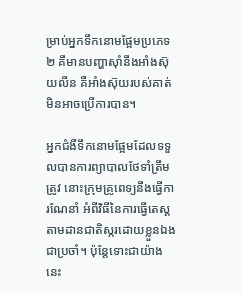ម្រាប់អ្នកទឹកនោមផ្អែមប្រភេទ២ គឹមានបញ្ហាស៊ាំនឹងអាំងស៊ុយលីន គឺអាំងស៊ុយរបស់គាត់មិនអាចប្រើការបាន។

អ្នកជំងឺទឹកនោមផ្អែមដែលទទួលបានការព្យាបាលថែទាំត្រឹមត្រូវ នោះក្រុមគ្រូពេទ្យនឹងធ្វើការណែនាំ អំពីវិធីនៃការធ្វើតេស្ដតាមដានជាតិស្ករដោយខ្លួនឯងជាប្រចាំ។ ប៉ុន្ដែទោះជាយ៉ាងនេះ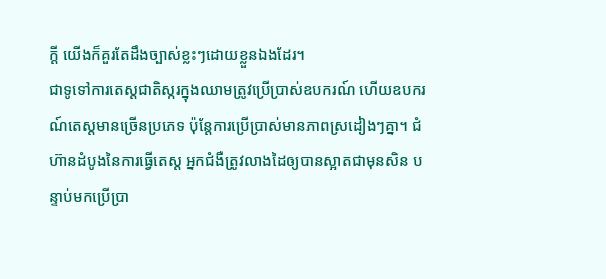ក្ដី យើងក៏គួរតែដឹងច្បាស់ខ្លះៗដោយខ្លួនឯងដែរ។
ជាទូទៅការតេស្ដជាតិស្ករក្នុងឈាមត្រូវប្រើប្រាស់ឧបករណ៍ ហើយឧបករណ៍តេស្ដមានច្រើនប្រភេទ ប៉ុន្ដែការប្រើប្រាស់មានភាពស្រដៀងៗគ្នា។ ជំហ៊ានដំបូងនៃការធ្វើតេស្ដ អ្នកជំងឺត្រូវលាងដៃឲ្យបានស្អាតជាមុនសិន បន្ទាប់មកប្រើប្រា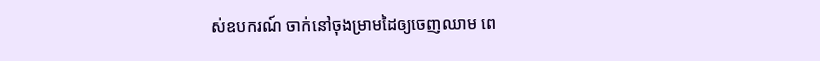ស់ឧបករណ៍ ចាក់នៅចុងម្រាមដៃឲ្យចេញឈាម ពេ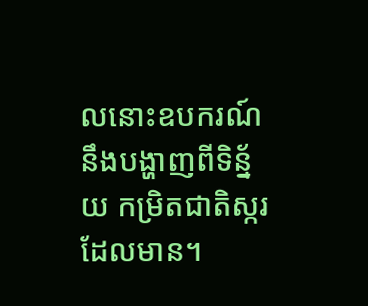លនោះឧបករណ៍នឹងបង្ហាញពីទិន្ន័យ កម្រិតជាតិស្ករដែលមាន។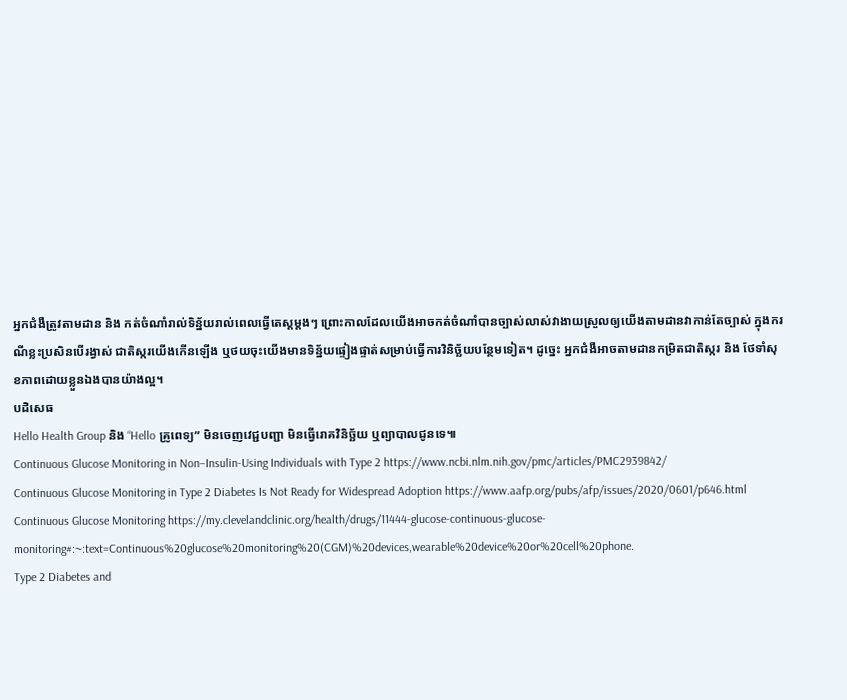អ្នកជំងឺត្រូវតាមដាន និង កត់ចំណាំរាល់ទិន្ន័យរាល់ពេលធ្វើតេស្ដម្ដងៗ ព្រោះកាលដែលយើងអាចកត់ចំណាំបានច្បាស់លាស់វាងាយស្រួលឲ្យយើងតាមដានវាកាន់តែច្បាស់ ក្នុងករណីខ្លះប្រសិនបើរង្វាស់ ជាតិស្ករយើងកើនឡើង ឬថយចុះយើងមានទិន្ន័យផ្ទៀងផ្ទាត់សម្រាប់ធ្វើការវិនិច្ឆ័យបន្ថែមទៀត។ ដូច្នេះ អ្នកជំងឺអាចតាមដានកម្រិតជាតិស្ករ និង ថែទាំសុខភាពដោយខ្លួនឯងបានយ៉ាងល្អ។
បដិសេធ
Hello Health Group និង “Hello គ្រូពេទ្យ” មិនចេញវេជ្ជបញ្ជា មិនធ្វើរោគវិនិច្ឆ័យ ឬព្យាបាលជូនទេ៕
Continuous Glucose Monitoring in Non–Insulin-Using Individuals with Type 2 https://www.ncbi.nlm.nih.gov/pmc/articles/PMC2939842/
Continuous Glucose Monitoring in Type 2 Diabetes Is Not Ready for Widespread Adoption https://www.aafp.org/pubs/afp/issues/2020/0601/p646.html
Continuous Glucose Monitoring https://my.clevelandclinic.org/health/drugs/11444-glucose-continuous-glucose-monitoring#:~:text=Continuous%20glucose%20monitoring%20(CGM)%20devices,wearable%20device%20or%20cell%20phone.
Type 2 Diabetes and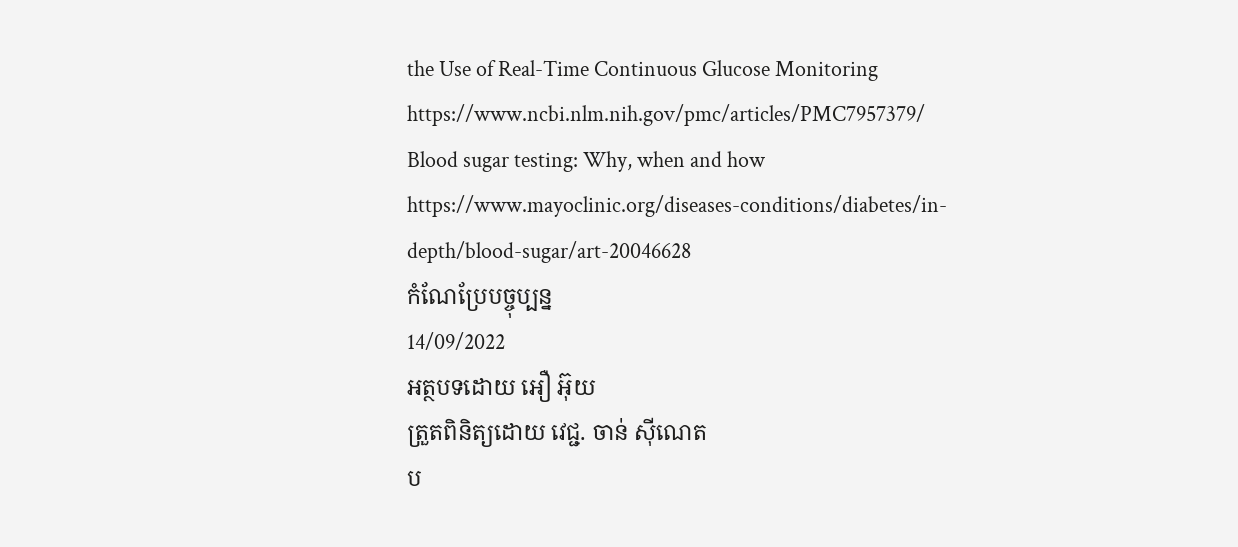the Use of Real-Time Continuous Glucose Monitoring https://www.ncbi.nlm.nih.gov/pmc/articles/PMC7957379/
Blood sugar testing: Why, when and how https://www.mayoclinic.org/diseases-conditions/diabetes/in-depth/blood-sugar/art-20046628
កំណែប្រែបច្ចុប្បន្ន
14/09/2022
អត្ថបទដោយ អឿ អ៊ុយ
ត្រួតពិនិត្យដោយ វេជ្ជ. ចាន់ ស៊ីណេត
ប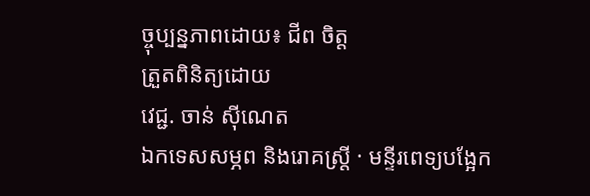ច្ចុប្បន្នភាពដោយ៖ ជីព ចិត្ត
ត្រួតពិនិត្យដោយ
វេជ្ជ. ចាន់ ស៊ីណេត
ឯកទេសសម្ភព និងរោគស្ត្រី · មន្ទីរពេទ្យបង្អែក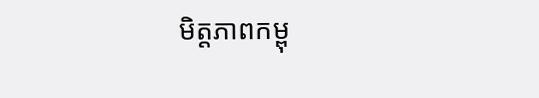មិត្តភាពកម្ពុ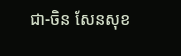ជា-ចិន សែនសុខ